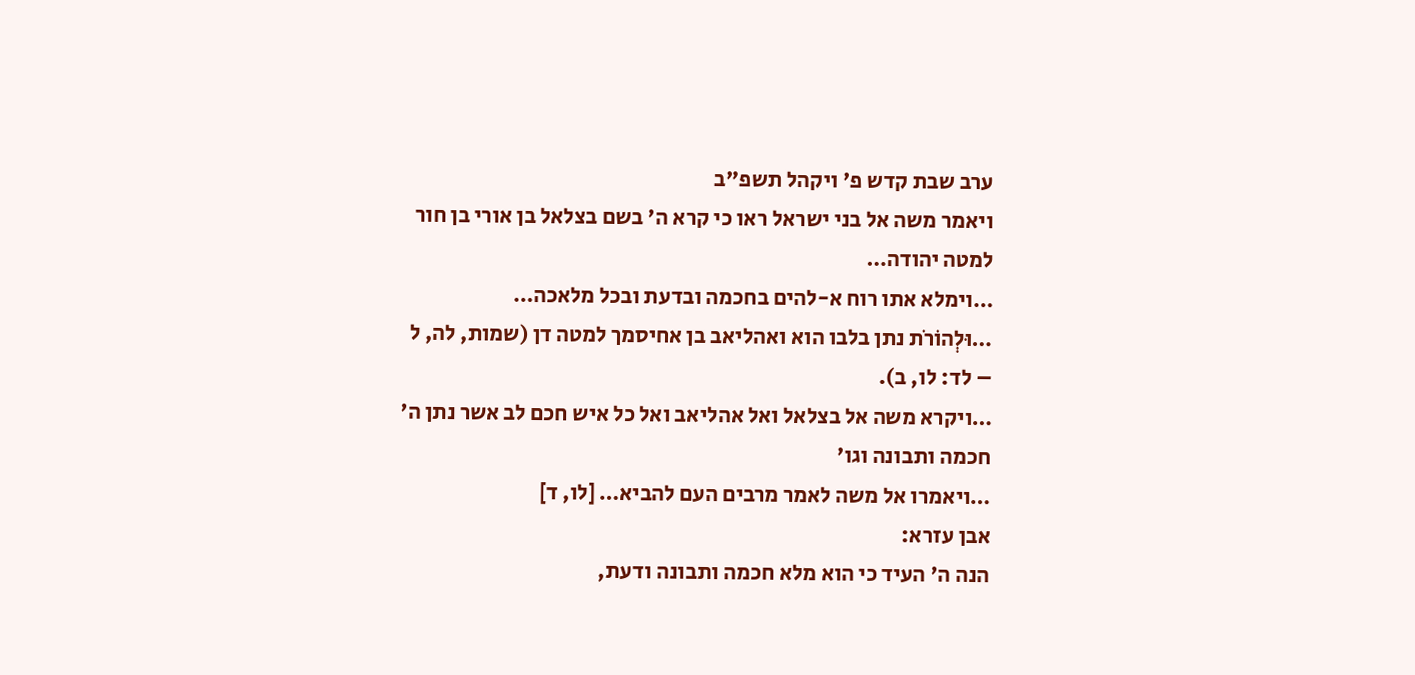ערב שבת קדש פ' ויקהל תשפ"ב
ויאמר משה אל בני ישראל ראו כי קרא ה' בשם בצלאל בן אורי בן חור למטה יהודה…
…וימלא אתו רוח א-להים בחכמה ובדעת ובכל מלאכה…
…וּלְהוֹרֹת נתן בלבו הוא ואהליאב בן אחיסמך למטה דן (שמות, לה, ל – לד: לו, ב).
…ויקרא משה אל בצלאל ואל אהליאב ואל כל איש חכם לב אשר נתן ה' חכמה ותבונה וגו'
…ויאמרו אל משה לאמר מרבים העם להביא… [לו, ד]
אבן עזרא:
הנה ה' העיד כי הוא מלא חכמה ותבונה ודעת,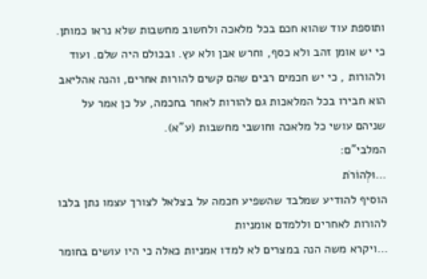ותוספת עוד שהוא חכם בכל מלאכה ולחשוב מחשבות שלא נראו כמותן. כי יש אומן זהב ולא כסף, וחרש אבן ולא עץ. ובכולם היה שלם. ועוד ולהורות , כי יש חכמים רבים שהם קשים להורות אחרים, והנה אהליאב הוא חבירו בכל המלאכות גם להורות לאחר בחכמה, על כן אמר על שניהם עושי כל מלאכה וחושבי מחשבות (ע"א).
המלבי"ם:
…וּלְהוֹרֹת
הוסיף להודיע שמלבד שהשפיע חכמה על בצלאל לצורך עצמו נתן בלבו להורות לאחרים וללמדם אומניות
…ויקרא משה הנה במצרים לא למדו אמניות כאלה כי היו עושים בחומר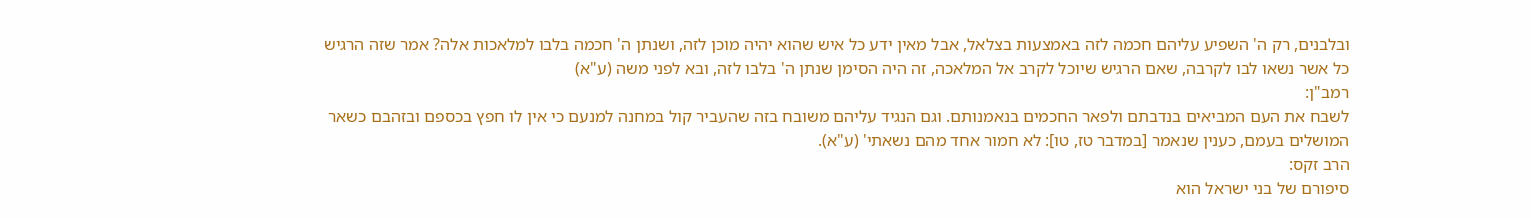ובלבנים, רק ה' השפיע עליהם חכמה לזה באמצעות בצלאל, אבל מאין ידע כל איש שהוא יהיה מוכן לזה, ושנתן ה' חכמה בלבו למלאכות אלה? אמר שזה הרגיש כל אשר נשאו לבו לקרבה, שאם הרגיש שיוכל לקרב אל המלאכה, זה היה הסימן שנתן ה' בלבו לזה, ובא לפני משה (ע"א)
רמב"ן:
לשבח את העם המביאים בנדבתם ולפאר החכמים בנאמנותם. וגם הנגיד עליהם משובח בזה שהעביר קול במחנה למנעם כי אין לו חפץ בכספם ובזהבם כשאר המושלים בעמם, כענין שנאמר [במדבר טז, טו]: לא חמור אחד מהם נשאתי' (ע"א).
הרב זקס:
סיפורם של בני ישראל הוא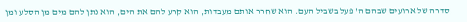סדרה של ארועים שבהם ה' פעל בשביל העם. הוא שחרר אותם מעבדות, הוא קרע להם את הים, הוא נתן להם מים מן הסלע ומן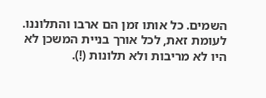השמים. כל אותו זמן הם ארבו והתלוננו. לעומת זאת, לכל אורך בניית המשכן לא היו לא מריבות ולא תלונות (!).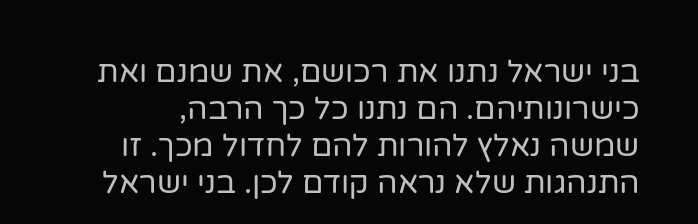בני ישראל נתנו את רכושם, את שמנם ואת כישרונותיהם. הם נתנו כל כך הרבה, שמשה נאלץ להורות להם לחדול מכך. זו התנהגות שלא נראה קודם לכן. בני ישראל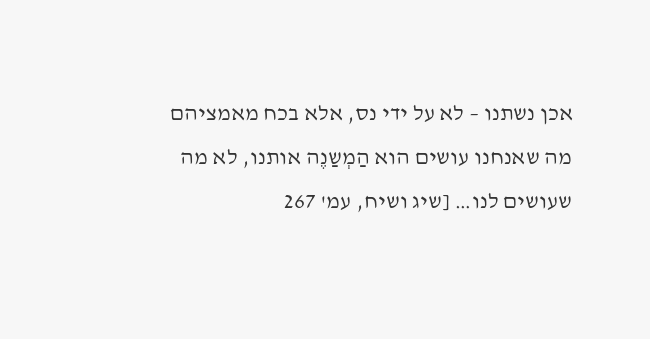אכן נשתנו – לא על ידי נס, אלא בכח מאמציהם
מה שאנחנו עושים הוא הַמְשַנֶה אותנו, לא מה שעושים לנו… [שיג ושיח, עמ' 267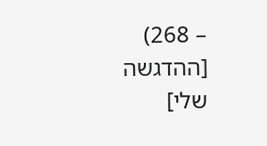– 268) [ההדגשה שלי]